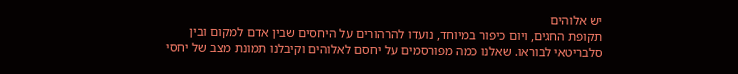יש אלוהים
תקופת החגים, ויום כיפור במיוחד, נועדו להרהורים על היחסים שבין אדם למקום ובין סלבריטאי לבוראו. שאלנו כמה מפורסמים על יחסם לאלוהים וקיבלנו תמונת מצב של יחסי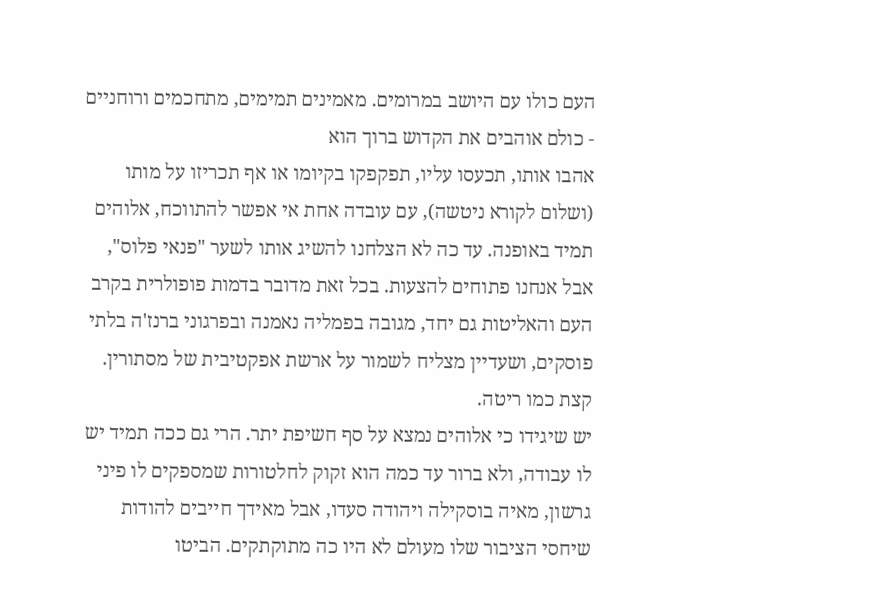העם כולו עם היושב במרומים. מאמינים תמימים, מתחכמים ורוחניים - כולם אוהבים את הקדוש ברוך הוא
אהבו אותו, תכעסו עליו, תפקפקו בקיומו או אף תכריזו על מותו (ושלום לקורא ניטשה), עם עובדה אחת אי אפשר להתווכח, אלוהים תמיד באופנה. עד כה לא הצלחנו להשיג אותו לשער "פנאי פלוס", אבל אנחנו פתוחים להצעות. בכל זאת מדובר בדמות פופולרית בקרב העם והאליטות גם יחד, מגובה בפמליה נאמנה ובפרגוני ברנז'ה בלתי פוסקים, ושעדיין מצליח לשמור על ארשת אפקטיבית של מסתורין. קצת כמו ריטה.
יש שיגידו כי אלוהים נמצא על סף חשיפת יתר. הרי גם ככה תמיד יש לו עבודה, ולא ברור עד כמה הוא זקוק לחלטורות שמספקים לו פיני גרשון, מאיה בוסקילה ויהודה סעדו, אבל מאידך חייבים להודות שיחסי הציבור שלו מעולם לא היו כה מתוקתקים. הביטו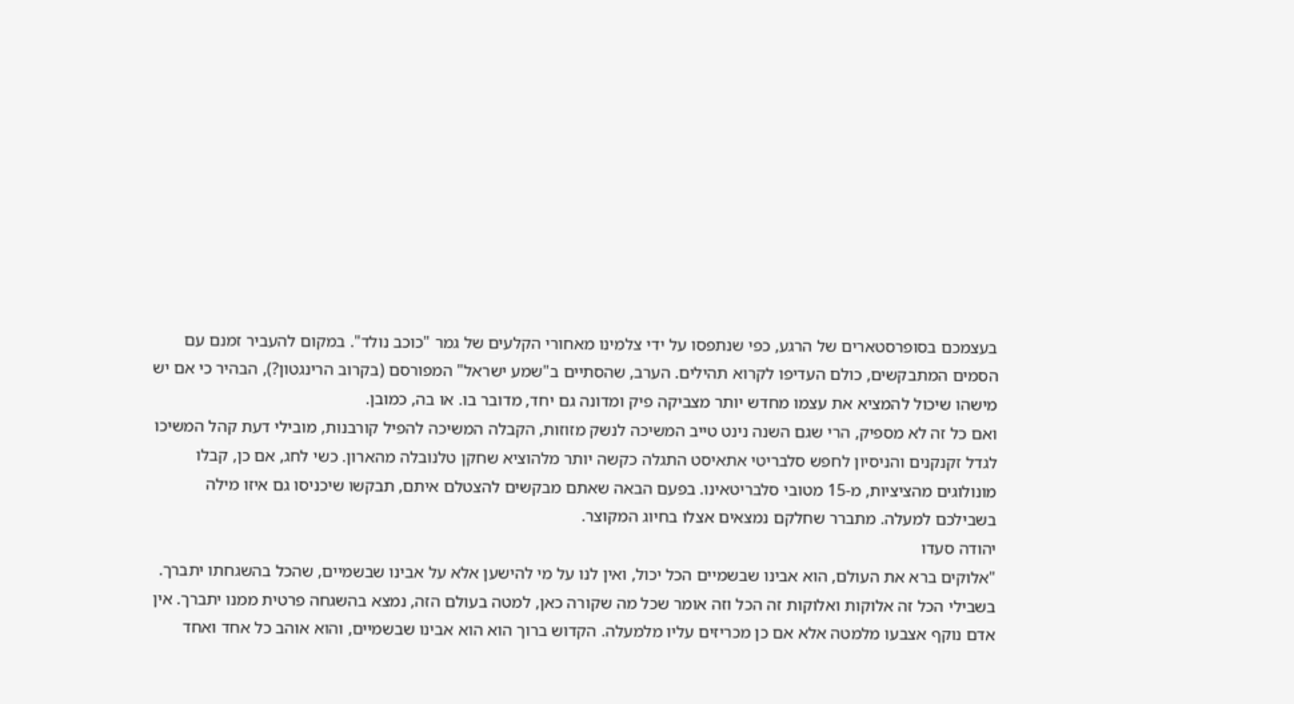בעצמכם בסופרסטארים של הרגע, כפי שנתפסו על ידי צלמינו מאחורי הקלעים של גמר "כוכב נולד". במקום להעביר זמנם עם הסמים המתבקשים, כולם העדיפו לקרוא תהילים. הערב, שהסתיים ב"שמע ישראל" המפורסם (בקרוב הרינגטון?), הבהיר כי אם יש מישהו שיכול להמציא את עצמו מחדש יותר מצביקה פיק ומדונה גם יחד, מדובר בו. או בה, כמובן.
ואם כל זה לא מספיק, הרי שגם השנה נינט טייב המשיכה לנשק מזוזות, הקבלה המשיכה להפיל קורבנות, מובילי דעת קהל המשיכו לגדל זקנקנים והניסיון לחפש סלבריטי אתאיסט התגלה כקשה יותר מלהוציא שחקן טלנובלה מהארון. כשי לחג, אם כן, קבלו מונולוגים מהציציות, מ-15 מטובי סלבריטאינו. בפעם הבאה שאתם מבקשים להצטלם איתם, תבקשו שיכניסו גם איזו מילה בשבילכם למעלה. מתברר שחלקם נמצאים אצלו בחיוג המקוצר.
יהודה סעדו
"אלוקים ברא את העולם, הוא אבינו שבשמיים הכל יכול, ואין לנו על מי להישען אלא על אבינו שבשמיים, שהכל בהשגחתו יתברך. בשבילי הכל זה אלוקות ואלוקות זה הכל וזה אומר שכל מה שקורה כאן, למטה בעולם הזה, נמצא בהשגחה פרטית ממנו יתברך. אין אדם נוקף אצבעו מלמטה אלא אם כן מכריזים עליו מלמעלה. הקדוש ברוך הוא הוא אבינו שבשמיים, והוא אוהב כל אחד ואחד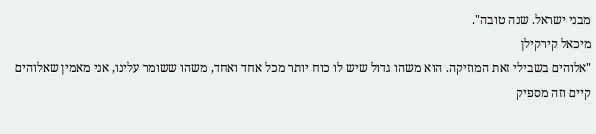מבני ישראל. שנה טובה".
מיכאל קירקילן
"אלוהים בשבילי זאת המוזיקה. הוא משהו גדול שיש לו כוח יותר מכל אחד ואחד, משהו ששומר עלינו, אני מאמין שאלוהים קיים וזה מספיק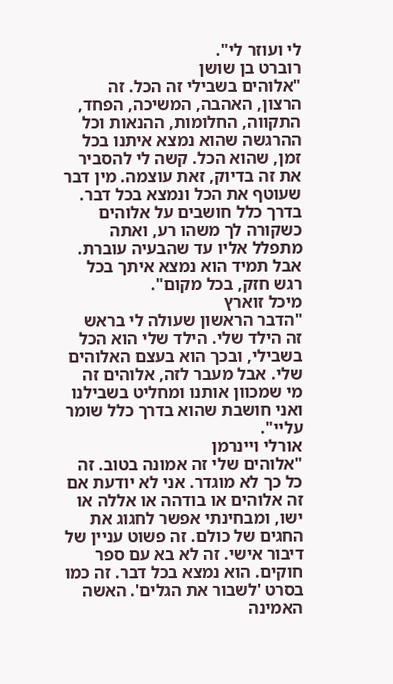לי ועוזר לי".
רוברט בן שושן
"אלוהים בשבילי זה הכל. זה הרצון, האהבה, המשיכה, הפחד, התקווה, החלומות, ההנאות וכל ההרגשה שהוא נמצא איתנו בכל זמן, שהוא הכל. קשה לי להסביר את זה בדיוק, זאת עוצמה. מין דבר שעוטף את הכל ונמצא בכל דבר. בדרך כלל חושבים על אלוהים כשקורה לך משהו רע, ואתה מתפלל אליו עד שהבעיה עוברת. אבל תמיד הוא נמצא איתך בכל רגש חזק, בכל מקום".
מיכל זוארץ
"הדבר הראשון שעולה לי בראש זה הילד שלי. הילד שלי הוא הכל בשבילי, ובכך הוא בעצם האלוהים שלי. אבל מעבר לזה, אלוהים זה מי שמכוון אותנו ומחליט בשבילנו ואני חושבת שהוא בדרך כלל שומר עליי".
אורלי ויינרמן
"אלוהים שלי זה אמונה בטוב. זה כל כך לא מוגדר. אני לא יודעת אם זה אלוהים או בודהה או אללה או ישו, ומבחינתי אפשר לחגוג את החגים של כולם. זה פשוט עניין של דיבור אישי. זה לא בא עם ספר חוקים. הוא נמצא בכל דבר. זה כמו בסרט 'לשבור את הגלים'. האשה האמינה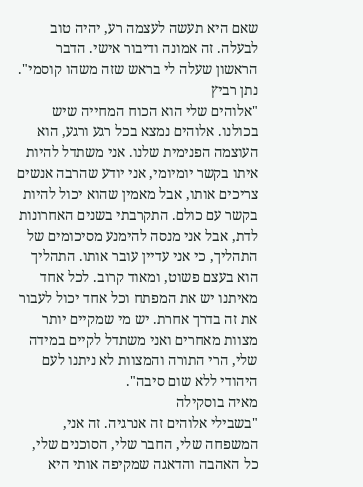שאם היא תעשה לעצמה רע, יהיה טוב לבעלה. זה אמונה ודיבור אישי. הדבר הראשון שעלה לי בראש שזה משהו קוסמי".
נתן רביץ
"אלוהים שלי הוא הכוח המחייה שיש בכולנו. אלוהים נמצא בכל רגע ורגע, הוא העוצמה הפנימית שלנו. אני משתדל להיות איתו בקשר יומיומי, אני יודע שהרבה אנשים צריכים אותו, אבל מאמין שהוא יכול להיות בקשר עם כולם. התקרבתי בשנים האחרונות לדת, אבל אני מנסה להימנע מסיכומים של התהליך, כי אני עדיין עובר אותו. התהליך הוא בעצם פשוט, ומאוד קרוב. לכל אחד מאיתנו יש את המפתח וכל אחד יכול לעבור את זה בדרך אחרת. יש מי שמקיים יותר מצוות מאחרים ואני משתדל לקיים במידה שלי, הרי התורה והמצוות לא ניתנו לעם היהודי ללא שום סיבה".
מאיה בוסקילה
"בשבילי אלוהים זה אנרגיה. זה אני, המשפחה שלי, החבר שלי, הסוכנים שלי, כל האהבה והדאגה שמקיפה אותי היא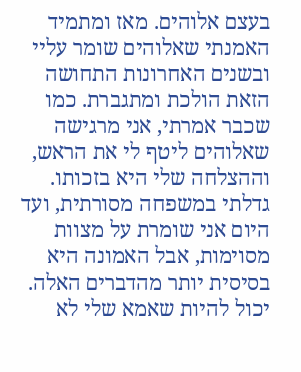בעצם אלוהים. מאז ומתמיד האמנתי שאלוהים שומר עליי ובשנים האחרונות התחושה הזאת הולכת ומתגברת. כמו שכבר אמרתי, אני מרגישה שאלוהים ליטף לי את הראש, וההצלחה שלי היא בזכותו. גדלתי במשפחה מסורתית, ועד היום אני שומרת על מצוות מסוימות, אבל האמונה היא בסיסית יותר מהדברים האלה. יכול להיות שאמא שלי לא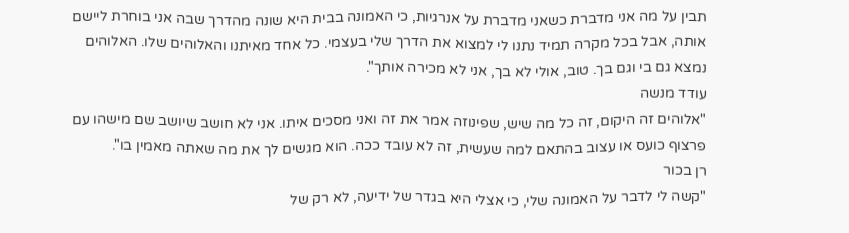תבין על מה אני מדברת כשאני מדברת על אנרגיות, כי האמונה בבית היא שונה מהדרך שבה אני בוחרת ליישם אותה, אבל בכל מקרה תמיד נתנו לי למצוא את הדרך שלי בעצמי. כל אחד מאיתנו והאלוהים שלו. האלוהים נמצא גם בי וגם בך. טוב, אולי לא בך, אני לא מכירה אותך".
עודד מנשה
"אלוהים זה היקום, זה כל מה שיש, שפינוזה אמר את זה ואני מסכים איתו. אני לא חושב שיושב שם מישהו עם פרצוף כועס או עצוב בהתאם למה שעשית, זה לא עובד ככה. הוא מגשים לך את מה שאתה מאמין בו".
רן בכור
"קשה לי לדבר על האמונה שלי, כי אצלי היא בגדר של ידיעה, לא רק של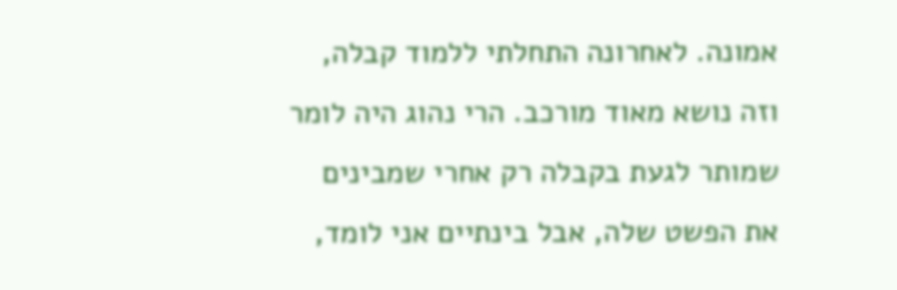אמונה. לאחרונה התחלתי ללמוד קבלה, וזה נושא מאוד מורכב. הרי נהוג היה לומר שמותר לגעת בקבלה רק אחרי שמבינים את הפשט שלה, אבל בינתיים אני לומד,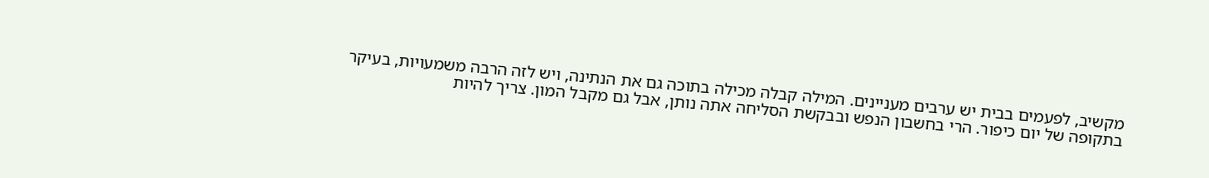מקשיב, לפעמים בבית יש ערבים מעניינים. המילה קבלה מכילה בתוכה גם את הנתינה, ויש לזה הרבה משמעויות, בעיקר בתקופה של יום כיפור. הרי בחשבון הנפש ובבקשת הסליחה אתה נותן, אבל גם מקבל המון. צריך להיות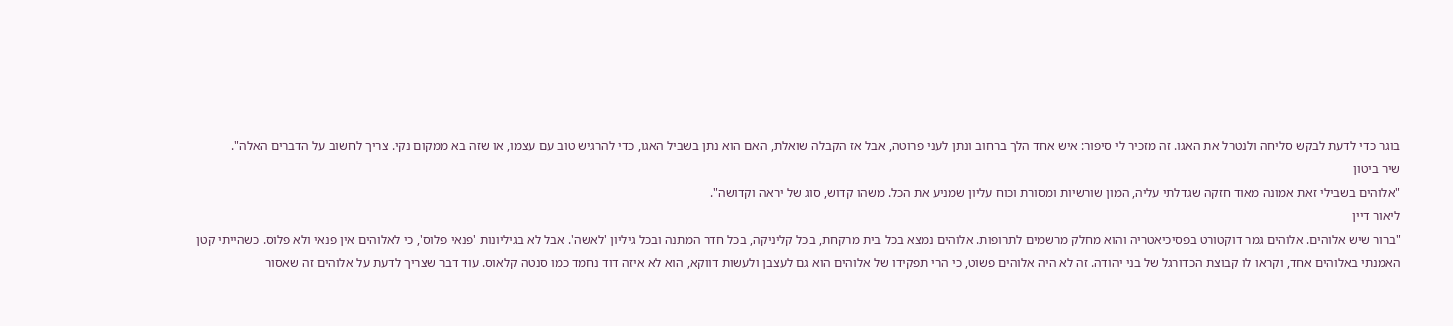בוגר כדי לדעת לבקש סליחה ולנטרל את האגו. זה מזכיר לי סיפור: איש אחד הלך ברחוב ונתן לעני פרוטה, אבל אז הקבלה שואלת, האם הוא נתן בשביל האגו, כדי להרגיש טוב עם עצמו, או שזה בא ממקום נקי. צריך לחשוב על הדברים האלה".
שיר ביטון
"אלוהים בשבילי זאת אמונה מאוד חזקה שגדלתי עליה, המון שורשיות ומסורת וכוח עליון שמניע את הכל. משהו קדוש, סוג של יראה וקדושה".
ליאור דיין
"ברור שיש אלוהים. אלוהים גמר דוקטורט בפסיכיאטריה והוא מחלק מרשמים לתרופות. אלוהים נמצא בכל בית מרקחת, בכל קליניקה, בכל חדר המתנה ובכל גיליון 'לאשה'. אבל לא בגיליונות 'פנאי פלוס', כי לאלוהים אין פנאי ולא פלוס. כשהייתי קטן האמנתי באלוהים אחד, וקראו לו קבוצת הכדורגל של בני יהודה. זה לא היה אלוהים פשוט, כי הרי תפקידו של אלוהים הוא גם לעצבן ולעשות דווקא, הוא לא איזה דוד נחמד כמו סנטה קלאוס. עוד דבר שצריך לדעת על אלוהים זה שאסור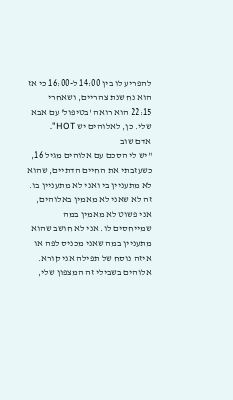להפריע לו בין 14:00 ל-16:00 כי אז הוא נח שנת צהריים, ושאחרי 22:15 הוא רואה 'בטיפול' עם אבא שלי. כן, לאלוהים יש HOT".
אדם שוב
"יש לי הסכם עם אלוהים מגיל 16, כשעזבתי את החיים הדתיים, שהוא לא מתעניין בי ואני לא מתעניין בו. זה לא שאני לא מאמין באלוהים, אני פשוט לא מאמין במה שמייחסים לו. אני לא חושב שהוא מתעניין במה שאני מכניס לפה או איזה נוסח של תפילה אני קורא. אלוהים בשבילי זה המצפון שלי,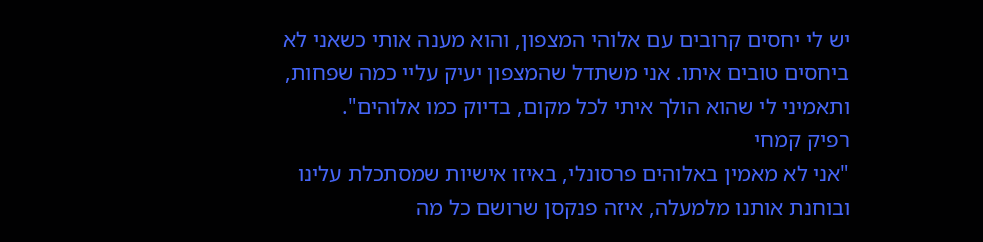יש לי יחסים קרובים עם אלוהי המצפון, והוא מענה אותי כשאני לא ביחסים טובים איתו. אני משתדל שהמצפון יעיק עליי כמה שפחות, ותאמיני לי שהוא הולך איתי לכל מקום, בדיוק כמו אלוהים".
רפיק קמחי
"אני לא מאמין באלוהים פרסונלי, באיזו אישיות שמסתכלת עלינו ובוחנת אותנו מלמעלה, איזה פנקסן שרושם כל מה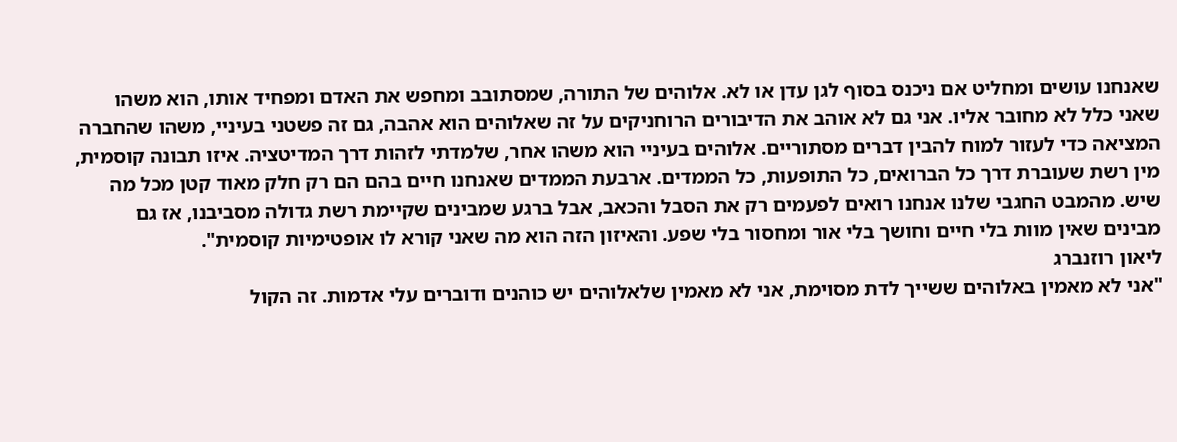שאנחנו עושים ומחליט אם ניכנס בסוף לגן עדן או לא. אלוהים של התורה, שמסתובב ומחפש את האדם ומפחיד אותו, הוא משהו שאני כלל לא מחובר אליו. אני גם לא אוהב את הדיבורים הרוחניקים על זה שאלוהים הוא אהבה, גם זה פשטני בעיניי, משהו שהחברה המציאה כדי לעזור למוח להבין דברים מסתוריים. אלוהים בעיניי הוא משהו אחר, שלמדתי לזהות דרך המדיטציה. איזו תבונה קוסמית, מין רשת שעוברת דרך כל הברואים, כל התופעות, כל הממדים. ארבעת הממדים שאנחנו חיים בהם הם רק חלק מאוד קטן מכל מה שיש. מהמבט החגבי שלנו אנחנו רואים לפעמים רק את הסבל והכאב, אבל ברגע שמבינים שקיימת רשת גדולה מסביבנו, אז גם מבינים שאין מוות בלי חיים וחושך בלי אור ומחסור בלי שפע. והאיזון הזה הוא מה שאני קורא לו אופטימיות קוסמית".
ליאון רוזנברג
"אני לא מאמין באלוהים ששייך לדת מסוימת, אני לא מאמין שלאלוהים יש כוהנים ודוברים עלי אדמות. זה הקול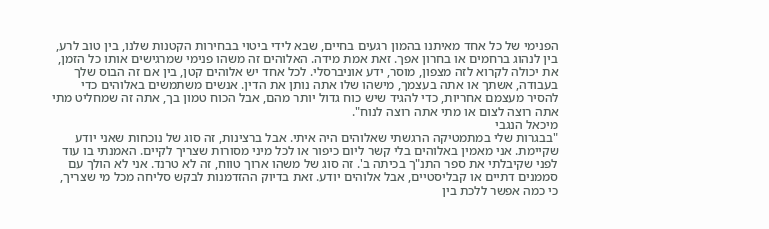הפנימי של כל אחד מאיתנו בהמון רגעים בחיים, שבא לידי ביטוי בבחירות הקטנות שלנו, בין טוב לרע, בין לנהוג ברחמים או בחרון אפך. זאת אמת מידה. האלוהים זה משהו פנימי שמרגישים אותו כל הזמן, את יכולה לקרוא לזה מצפון, מוסר, ידע אוניברסלי. לכל אחד יש אלוהים קטן, בין אם זה הבוס שלך בעבודה, אשתך או אתה בעצמך, מישהו שלו אתה נותן את הדין. אנשים משתמשים באלוהים כדי להסיר מעצמם אחריות, כדי להגיד שיש כוח גדול יותר מהם, אבל הכוח טמון בך, אתה זה שמחליט מתי אתה רוצה לצום או מתי אתה רוצה לנוח".
מיכאל הנגבי
"בבגרות שלי במתמטיקה הרגשתי שאלוהים היה איתי. אבל ברצינות, זה סוג של נוכחות שאני יודע שקיימת. אני מאמין באלוהים בלי קשר ליום כיפור או לכל מיני מסורות שצריך לקיים. האמנתי בו עוד לפני שקיבלתי את ספר התנ"ך בכיתה ב'. זה סוג של משהו ארוך טווח, זה לא טרנד. אני לא הולך עם סממנים דתיים או קבליסטיים, אבל אלוהים יודע. זאת בדיוק ההזדמנות לבקש סליחה מכל מי שצריך, כי כמה אפשר ללכת בין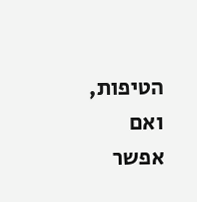הטיפות, ואם אפשר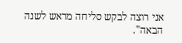אני רוצה לבקש סליחה מראש לשנה הבאה".